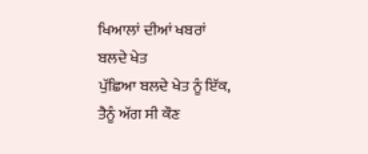ਖਿਆਲਾਂ ਦੀਆਂ ਖਬਰਾਂ
ਬਲਦੇ ਖੇਤ
ਪੁੱਛਿਆ ਬਲਦੇ ਖੇਤ ਨੂੰ ਇੱਕ,
ਤੈਨੂੰ ਅੱਗ ਸੀ ਕੌਣ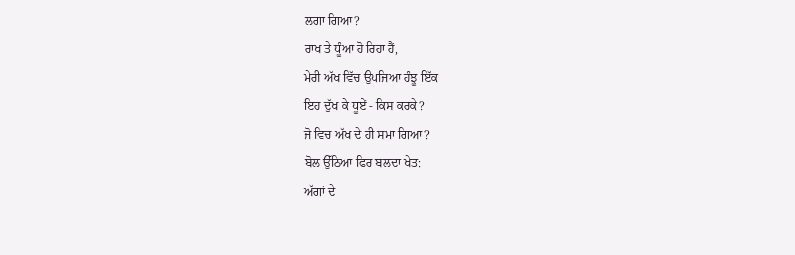ਲਗਾ ਗਿਆ?
ਰਾਖ ਤੇ ਧੂੰਆ ਹੋ ਰਿਹਾ ਹੈਂ,
ਮੇਰੀ ਅੱਖ ਵਿੱਚ ਉਪਜਿਆ ਹੰਝੂ ਇੱਕ
ਇਹ ਦੁੱਖ ਕੇ ਧੂਏਂ - ਕਿਸ ਕਰਕੇ?
ਜੋ ਵਿਚ ਅੱਖ ਦੇ ਹੀ ਸਮਾ ਗਿਆ?
ਬੋਲ ਉੱਠਿਆ ਫਿਰ ਬਲਦਾ ਖੇਤ:
ਅੱਗਾਂ ਦੇ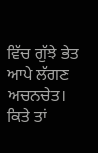ਵਿੱਚ ਗੁੱਝੇ ਭੇਤ
ਆਪੇ ਲੱਗਣ ਅਚਨਚੇਤ।
ਕਿਤੇ ਤਾਂ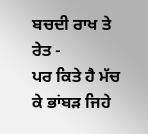ਬਚਦੀ ਰਾਖ ਤੇ ਰੇਤ -
ਪਰ ਕਿਤੇ ਹੈ ਮੱਚ ਕੇ ਭਾਂਬੜ ਜਿਹੇ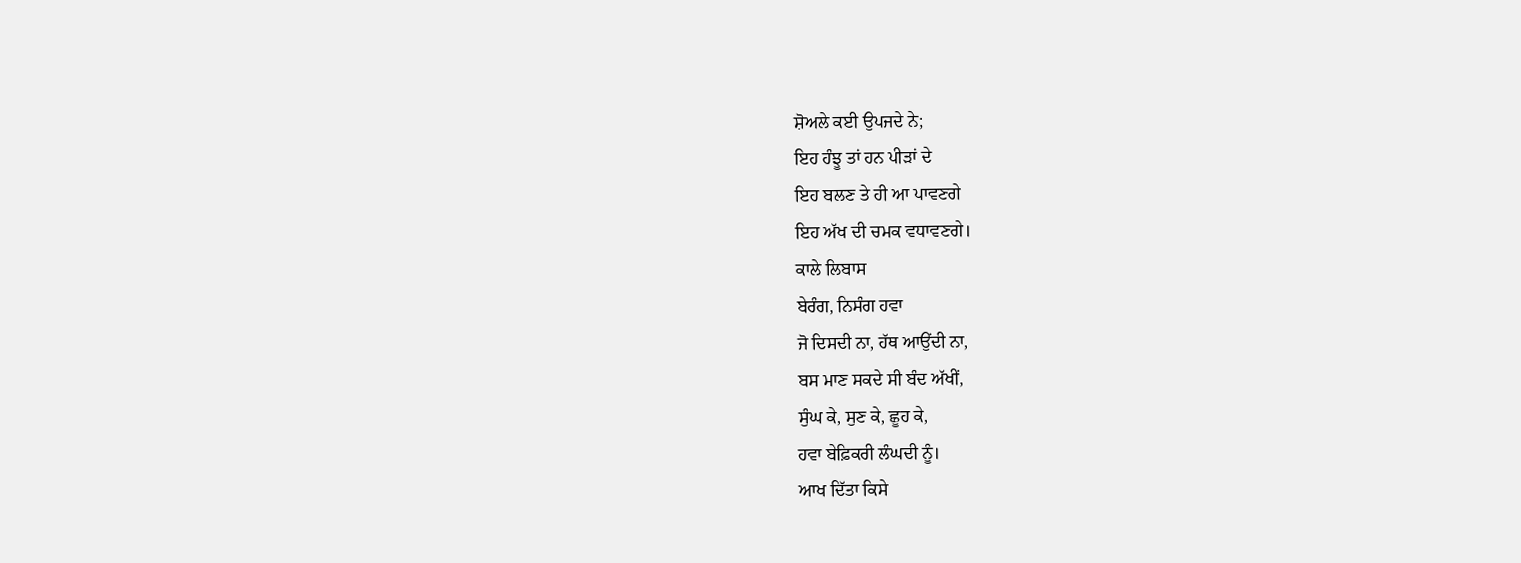ਸ਼ੋਅਲੇ ਕਈ ਉਪਜਦੇ ਨੇ;
ਇਹ ਹੰਝੂ ਤਾਂ ਹਨ ਪੀੜਾਂ ਦੇ
ਇਹ ਬਲਣ ਤੇ ਹੀ ਆ ਪਾਵਣਗੇ
ਇਹ ਅੱਖ ਦੀ ਚਮਕ ਵਧਾਵਣਗੇ।
ਕਾਲੇ ਲਿਬਾਸ
ਬੇਰੰਗ, ਨਿਸੰਗ ਹਵਾ
ਜੋ ਦਿਸਦੀ ਨਾ, ਹੱਥ ਆਉਂਦੀ ਨਾ,
ਬਸ ਮਾਣ ਸਕਦੇ ਸੀ ਬੰਦ ਅੱਖੀਂ,
ਸੁੰਘ ਕੇ, ਸੁਣ ਕੇ, ਛੂਹ ਕੇ,
ਹਵਾ ਬੇਫ਼ਿਕਰੀ ਲੰਘਦੀ ਨੂੰ।
ਆਖ ਦਿੱਤਾ ਕਿਸੇ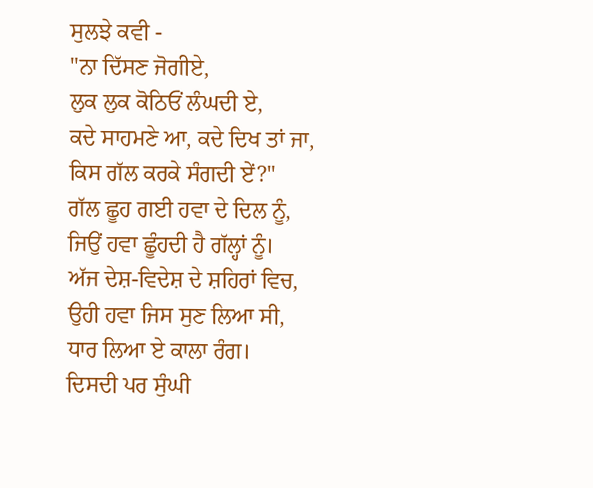ਸੁਲਝੇ ਕਵੀ -
"ਨਾ ਦਿੱਸਣ ਜੋਗੀਏ,
ਲੁਕ ਲੁਕ ਕੋਠਿਓਂ ਲੰਘਦੀ ਏ,
ਕਦੇ ਸਾਹਮਣੇ ਆ, ਕਦੇ ਦਿਖ ਤਾਂ ਜਾ,
ਕਿਸ ਗੱਲ ਕਰਕੇ ਸੰਗਦੀ ਏਂ?"
ਗੱਲ ਛੂਹ ਗਈ ਹਵਾ ਦੇ ਦਿਲ ਨੂੰ,
ਜਿਉਂ ਹਵਾ ਛੂੰਹਦੀ ਹੈ ਗੱਲ੍ਹਾਂ ਨੂੰ।
ਅੱਜ ਦੇਸ਼-ਵਿਦੇਸ਼ ਦੇ ਸ਼ਹਿਰਾਂ ਵਿਚ,
ਉਹੀ ਹਵਾ ਜਿਸ ਸੁਣ ਲਿਆ ਸੀ,
ਧਾਰ ਲਿਆ ਏ ਕਾਲਾ ਰੰਗ।
ਦਿਸਦੀ ਪਰ ਸੁੰਘੀ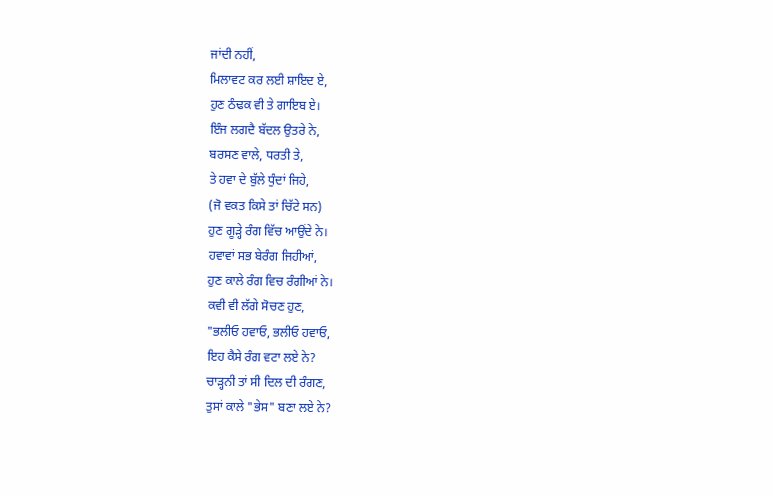ਜਾਂਦੀ ਨਹੀਂ,
ਮਿਲਾਵਟ ਕਰ ਲਈ ਸ਼ਾਇਦ ਏ,
ਹੁਣ ਠੰਢਕ ਵੀ ਤੇ ਗਾਇਬ ਏ।
ਇੰਜ ਲਗਦੈ ਬੱਦਲ ਉਤਰੇ ਨੇ,
ਬਰਸਣ ਵਾਲੇ, ਧਰਤੀ ਤੇ,
ਤੇ ਹਵਾ ਦੇ ਬੁੱਲੇ ਧੁੰਦਾਂ ਜਿਹੇ,
(ਜੋ ਵਕਤ ਕਿਸੇ ਤਾਂ ਚਿੱਟੇ ਸਨ)
ਹੁਣ ਗੂੜ੍ਹੇ ਰੰਗ ਵਿੱਚ ਆਉਂਦੇ ਨੇ।
ਹਵਾਵਾਂ ਸਭ ਬੇਰੰਗ ਜਿਹੀਆਂ,
ਹੁਣ ਕਾਲੇ ਰੰਗ ਵਿਚ ਰੰਗੀਆਂ ਨੇ।
ਕਵੀ ਵੀ ਲੱਗੇ ਸੋਚਣ ਹੁਣ,
"ਭਲੀਓ ਹਵਾਓ, ਭਲੀਓ ਹਵਾਓ,
ਇਹ ਕੈਸੇ ਰੰਗ ਵਟਾ ਲਏ ਨੇ?
ਚਾੜ੍ਹਨੀ ਤਾਂ ਸੀ ਦਿਲ ਦੀ ਰੰਗਣ,
ਤੁਸਾਂ ਕਾਲੇ "ਭੇਸ" ਬਣਾ ਲਏ ਨੇ?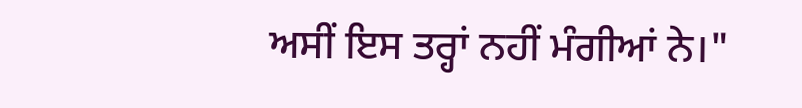ਅਸੀਂ ਇਸ ਤਰ੍ਹਾਂ ਨਹੀਂ ਮੰਗੀਆਂ ਨੇ।"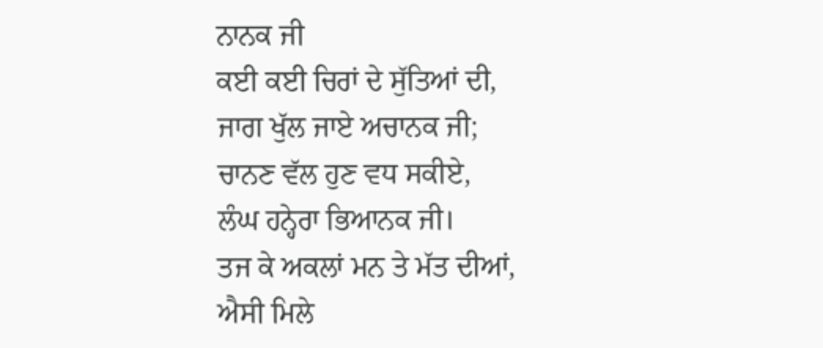ਨਾਨਕ ਜੀ
ਕਈ ਕਈ ਚਿਰਾਂ ਦੇ ਸੁੱਤਿਆਂ ਦੀ,
ਜਾਗ ਖੁੱਲ ਜਾਏ ਅਚਾਨਕ ਜੀ;
ਚਾਨਣ ਵੱਲ ਹੁਣ ਵਧ ਸਕੀਏ,
ਲੰਘ ਹਨ੍ਹੇਰਾ ਭਿਆਨਕ ਜੀ।
ਤਜ ਕੇ ਅਕਲਾਂ ਮਨ ਤੇ ਮੱਤ ਦੀਆਂ,
ਐਸੀ ਮਿਲੇ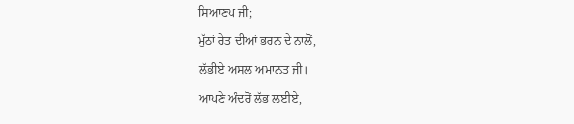ਸਿਆਣਪ ਜੀ;
ਮੁੱਠਾਂ ਰੇਤ ਦੀਆਂ ਭਰਨ ਦੇ ਨਾਲੋਂ,
ਲੱਭੀਏ ਅਸਲ ਅਮਾਨਤ ਜੀ।
ਆਪਣੇ ਅੰਦਰੋਂ ਲੱਭ ਲਈਏ,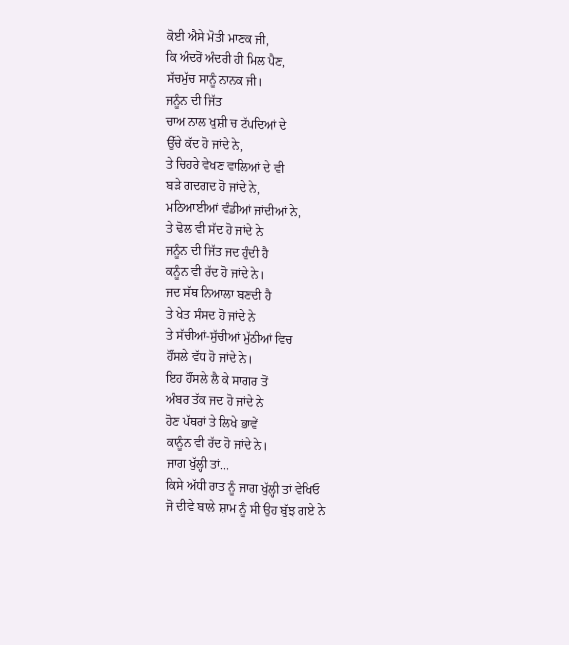ਕੋਈ ਐਸੇ ਮੋਤੀ ਮਾਣਕ ਜੀ,
ਕਿ ਅੰਦਰੋਂ ਅੰਦਰੀ ਹੀ ਮਿਲ ਪੈਣ,
ਸੱਚਮੁੱਚ ਸਾਨੂੰ ਨਾਨਕ ਜੀ।
ਜਨੂੰਨ ਦੀ ਜਿੱਤ
ਚਾਅ ਨਾਲ ਖੁਸ਼ੀ ਚ ਟੱਪਦਿਆਂ ਦੇ
ਉੱਚੇ ਕੱਦ ਹੋ ਜਾਂਦੇ ਨੇ,
ਤੇ ਚਿਹਰੇ ਵੇਖਣ ਵਾਲਿਆਂ ਦੇ ਵੀ
ਬੜੇ ਗਦਗਦ ਹੋ ਜਾਂਦੇ ਨੇ,
ਮਠਿਆਈਆਂ ਵੰਡੀਆਂ ਜਾਂਦੀਆਂ ਨੇ,
ਤੇ ਢੋਲ ਵੀ ਸੱਦ ਹੋ ਜਾਂਦੇ ਨੇ
ਜਨੂੰਨ ਦੀ ਜਿੱਤ ਜਦ ਹੁੰਦੀ ਹੈ
ਕਨੂੰਨ ਵੀ ਰੱਦ ਹੋ ਜਾਂਦੇ ਨੇ।
ਜਦ ਸੱਥ ਨਿਆਲਾ ਬਣਦੀ ਹੈ
ਤੇ ਖੇਤ ਸੰਸਦ ਹੋ ਜਾਂਦੇ ਨੇ
ਤੇ ਸੱਚੀਆਂ-ਸੁੱਚੀਆਂ ਮੁੱਠੀਆਂ ਵਿਚ
ਹੌਂਸਲੇ ਵੱਧ ਹੋ ਜਾਂਦੇ ਨੇ।
ਇਹ ਹੌਂਸਲੇ ਲੈ ਕੇ ਸਾਗਰ ਤੋਂ
ਅੰਬਰ ਤੱਕ ਜਦ ਹੋ ਜਾਂਦੇ ਨੇ
ਹੋਣ ਪੱਥਰਾਂ ਤੇ ਲਿਖੇ ਭਾਵੇਂ
ਕਾਨੂੰਨ ਵੀ ਰੱਦ ਹੋ ਜਾਂਦੇ ਨੇ।
ਜਾਗ ਖੁੱਲ੍ਹੀ ਤਾਂ...
ਕਿਸੇ ਅੱਧੀ ਰਾਤ ਨੂੰ ਜਾਗ ਖੁੱਲ੍ਹੀ ਤਾਂ ਵੇਖਿਓ
ਜੋ ਦੀਵੇ ਬਾਲੇ ਸ਼ਾਮ ਨੂੰ ਸੀ ਉਹ ਬੁੱਝ ਗਏ ਨੇ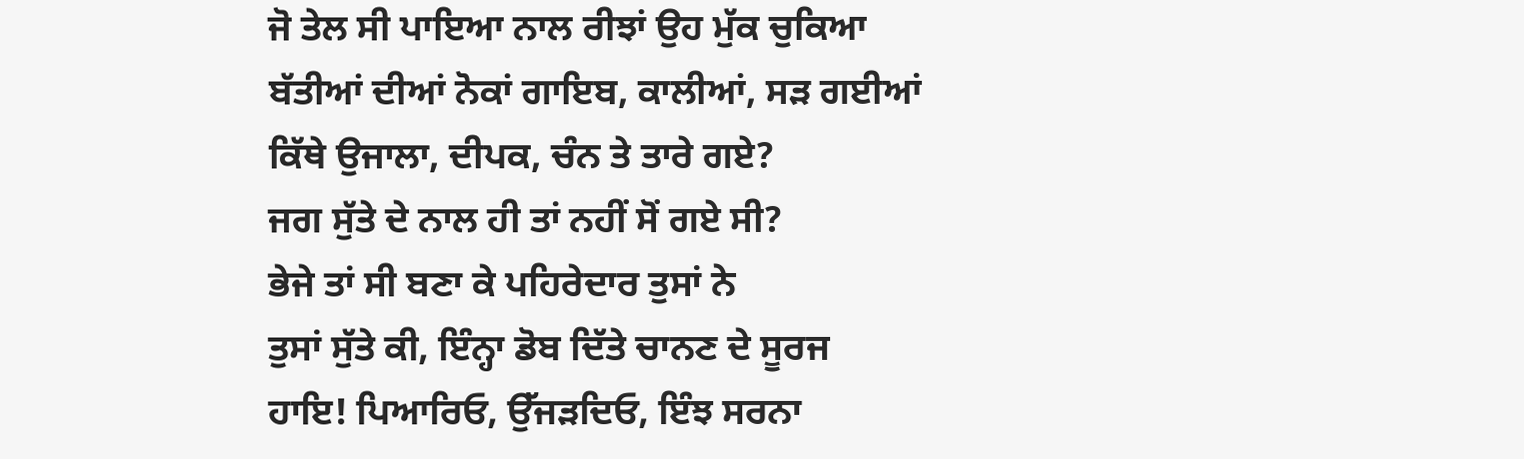ਜੋ ਤੇਲ ਸੀ ਪਾਇਆ ਨਾਲ ਰੀਝਾਂ ਉਹ ਮੁੱਕ ਚੁਕਿਆ
ਬੱਤੀਆਂ ਦੀਆਂ ਨੋਕਾਂ ਗਾਇਬ, ਕਾਲੀਆਂ, ਸੜ ਗਈਆਂ
ਕਿੱਥੇ ਉਜਾਲਾ, ਦੀਪਕ, ਚੰਨ ਤੇ ਤਾਰੇ ਗਏ?
ਜਗ ਸੁੱਤੇ ਦੇ ਨਾਲ ਹੀ ਤਾਂ ਨਹੀਂ ਸੋਂ ਗਏ ਸੀ?
ਭੇਜੇ ਤਾਂ ਸੀ ਬਣਾ ਕੇ ਪਹਿਰੇਦਾਰ ਤੁਸਾਂ ਨੇ
ਤੁਸਾਂ ਸੁੱਤੇ ਕੀ, ਇੰਨ੍ਹਾ ਡੋਬ ਦਿੱਤੇ ਚਾਨਣ ਦੇ ਸੂਰਜ
ਹਾਇ! ਪਿਆਰਿਓ, ਉੱਜੜਦਿਓ, ਇੰਝ ਸਰਨਾ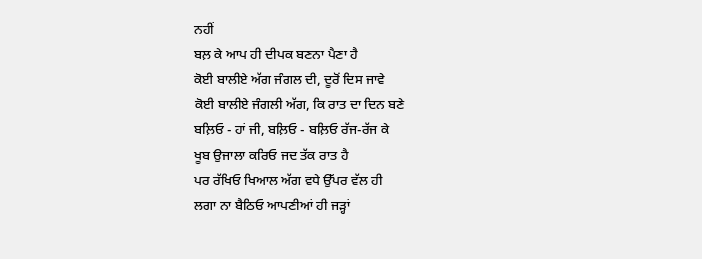ਨਹੀਂ
ਬਲ਼ ਕੇ ਆਪ ਹੀ ਦੀਪਕ ਬਣਨਾ ਪੈਣਾ ਹੈ
ਕੋਈ ਬਾਲੀਏ ਅੱਗ ਜੰਗਲ ਦੀ, ਦੂਰੋਂ ਦਿਸ ਜਾਵੇ
ਕੋਈ ਬਾਲੀਏ ਜੰਗਲੀ ਅੱਗ, ਕਿ ਰਾਤ ਦਾ ਦਿਨ ਬਣੇ
ਬਲ਼ਿਓ - ਹਾਂ ਜੀ, ਬਲ਼ਿਓ - ਬਲ਼ਿਓ ਰੱਜ-ਰੱਜ ਕੇ
ਖੂਬ ਉਜਾਲਾ ਕਰਿਓ ਜਦ ਤੱਕ ਰਾਤ ਹੈ
ਪਰ ਰੱਖਿਓ ਖਿਆਲ ਅੱਗ ਵਧੇ ਉੱਪਰ ਵੱਲ ਹੀ
ਲਗਾ ਨਾ ਬੈਠਿਓ ਆਪਣੀਆਂ ਹੀ ਜੜ੍ਹਾਂ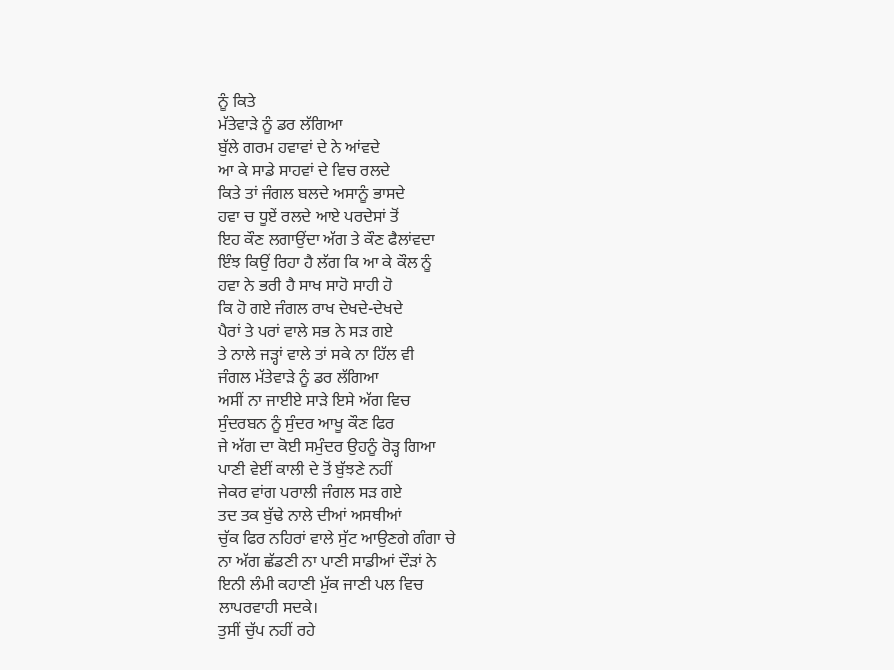ਨੂੰ ਕਿਤੇ
ਮੱਤੇਵਾੜੇ ਨੂੰ ਡਰ ਲੱਗਿਆ
ਬੁੱਲੇ ਗਰਮ ਹਵਾਵਾਂ ਦੇ ਨੇ ਆਂਵਦੇ
ਆ ਕੇ ਸਾਡੇ ਸਾਹਵਾਂ ਦੇ ਵਿਚ ਰਲਦੇ
ਕਿਤੇ ਤਾਂ ਜੰਗਲ ਬਲਦੇ ਅਸਾਨੂੰ ਭਾਸਦੇ
ਹਵਾ ਚ ਧੂਏਂ ਰਲਦੇ ਆਏ ਪਰਦੇਸਾਂ ਤੋਂ
ਇਹ ਕੌਣ ਲਗਾਉਂਦਾ ਅੱਗ ਤੇ ਕੌਣ ਫੈਲਾਂਵਦਾ
ਇੰਝ ਕਿਉਂ ਰਿਹਾ ਹੈ ਲੱਗ ਕਿ ਆ ਕੇ ਕੌਲ ਨੂੰ
ਹਵਾ ਨੇ ਭਰੀ ਹੈ ਸਾਖ ਸਾਹੋ ਸਾਹੀ ਹੋ
ਕਿ ਹੋ ਗਏ ਜੰਗਲ ਰਾਖ ਦੇਖਦੇ-ਦੇਖਦੇ
ਪੈਰਾਂ ਤੇ ਪਰਾਂ ਵਾਲੇ ਸਭ ਨੇ ਸੜ ਗਏ
ਤੇ ਨਾਲੇ ਜੜ੍ਹਾਂ ਵਾਲੇ ਤਾਂ ਸਕੇ ਨਾ ਹਿੱਲ ਵੀ
ਜੰਗਲ ਮੱਤੇਵਾੜੇ ਨੂੰ ਡਰ ਲੱਗਿਆ
ਅਸੀਂ ਨਾ ਜਾਈਏ ਸਾੜੇ ਇਸੇ ਅੱਗ ਵਿਚ
ਸੁੰਦਰਬਨ ਨੂੰ ਸੁੰਦਰ ਆਖੂ ਕੌਣ ਫਿਰ
ਜੇ ਅੱਗ ਦਾ ਕੋਈ ਸਮੁੰਦਰ ਉਹਨੂੰ ਰੋੜ੍ਹ ਗਿਆ
ਪਾਣੀ ਵੇਈਂ ਕਾਲੀ ਦੇ ਤੋਂ ਬੁੱਝਣੇ ਨਹੀਂ
ਜੇਕਰ ਵਾਂਗ ਪਰਾਲੀ ਜੰਗਲ ਸੜ ਗਏ
ਤਦ ਤਕ ਬੁੱਢੇ ਨਾਲੇ ਦੀਆਂ ਅਸਥੀਆਂ
ਚੁੱਕ ਫਿਰ ਨਹਿਰਾਂ ਵਾਲੇ ਸੁੱਟ ਆਉਣਗੇ ਗੰਗਾ ਚੇ
ਨਾ ਅੱਗ ਛੱਡਣੀ ਨਾ ਪਾਣੀ ਸਾਡੀਆਂ ਦੌੜਾਂ ਨੇ
ਇਨੀ ਲੰਮੀ ਕਹਾਣੀ ਮੁੱਕ ਜਾਣੀ ਪਲ ਵਿਚ
ਲਾਪਰਵਾਹੀ ਸਦਕੇ।
ਤੁਸੀਂ ਚੁੱਪ ਨਹੀਂ ਰਹੇ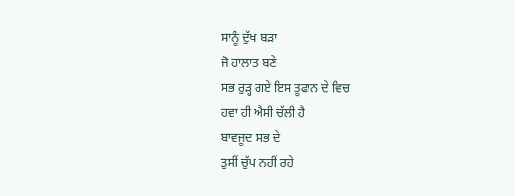ਸਾਨੂੰ ਦੁੱਖ ਬੜਾ
ਜੋ ਹਾਲਾਤ ਬਣੇ
ਸਭ ਰੁੜ੍ਹ ਗਏ ਇਸ ਤੂਫਾਨ ਦੇ ਵਿਚ
ਹਵਾ ਹੀ ਐਸੀ ਚੱਲੀ ਹੈ
ਬਾਵਜੂਦ ਸਭ ਦੇ
ਤੁਸੀਂ ਚੁੱਪ ਨਹੀਂ ਰਹੇ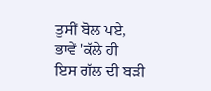ਤੁਸੀਂ ਬੋਲ ਪਏ, ਭਾਵੇਂ 'ਕੱਲੇ ਹੀ
ਇਸ ਗੱਲ ਦੀ ਬੜੀ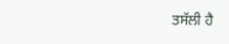ਤਸੱਲੀ ਹੈ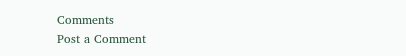Comments
Post a Comment